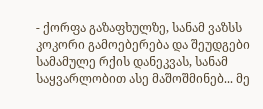- ქორფა გაზაფხულზე, სანამ ვაზსს კოკორი გამოებერება და შეუდგები სამამულე რქის დანეკვას, სანამ საყვარლობით ასე მაშოშმინებ... მე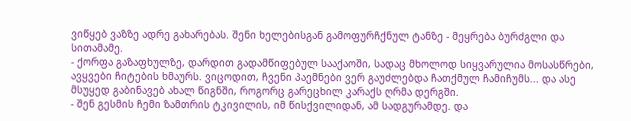ვიწყებ ვაზზე ადრე გახარებას. შენი ხელებისგან გამოფურჩქნულ ტანზე - მეყრება ბურძგლი და სითამამე.
- ქორფა გაზაფხულზე, დარდით გადამწიფებულ სააქაოში, სადაც მხოლოდ სიყვარულია მოსასწრები, ავყვები ჩიტების ხმაურს. ვიცოდით, ჩვენი პაემნები ვერ გაუძლებდა ჩათქმულ ჩამიჩუმს... და ასე მსუყედ გაბინავებ ახალ წიგნში, როგორც გარეცხილ კარაქს ღრმა დერგში.
- შენ გესმის ჩემი ზამთრის ტკივილის, იმ წისქვილიდან, ამ სადგურამდე. და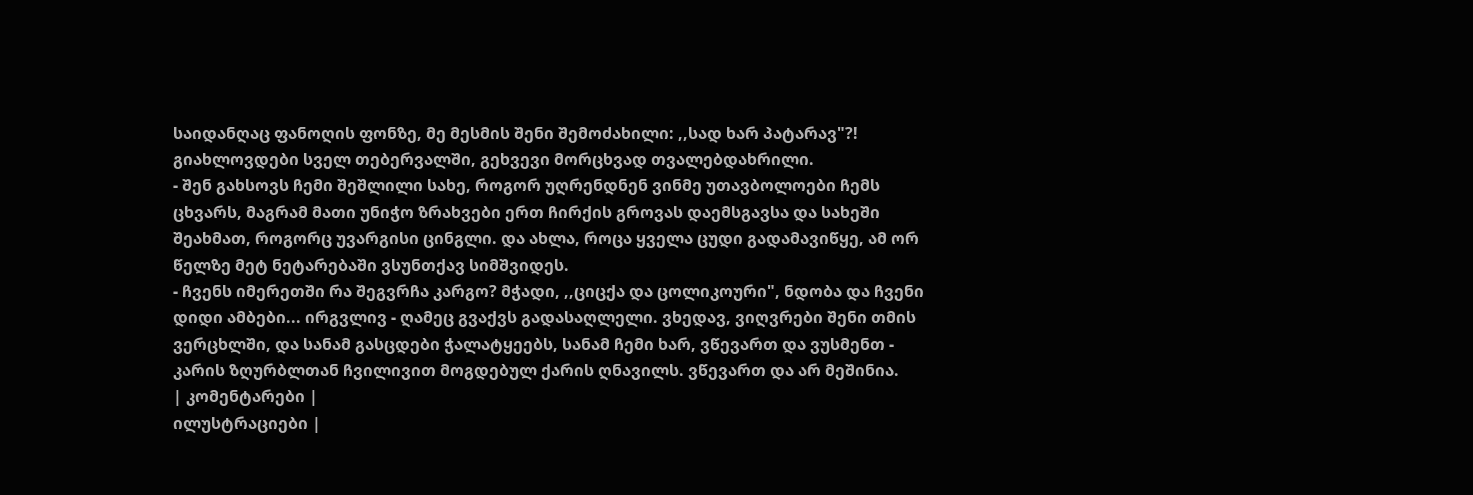საიდანღაც ფანოღის ფონზე, მე მესმის შენი შემოძახილი: ,,სად ხარ პატარავ"?! გიახლოვდები სველ თებერვალში, გეხვევი მორცხვად თვალებდახრილი.
- შენ გახსოვს ჩემი შეშლილი სახე, როგორ უღრენდნენ ვინმე უთავბოლოები ჩემს ცხვარს, მაგრამ მათი უნიჭო ზრახვები ერთ ჩირქის გროვას დაემსგავსა და სახეში შეახმათ, როგორც უვარგისი ცინგლი. და ახლა, როცა ყველა ცუდი გადამავიწყე, ამ ორ წელზე მეტ ნეტარებაში ვსუნთქავ სიმშვიდეს.
- ჩვენს იმერეთში რა შეგვრჩა კარგო? მჭადი, ,,ციცქა და ცოლიკოური", ნდობა და ჩვენი დიდი ამბები... ირგვლივ - ღამეც გვაქვს გადასაღლელი. ვხედავ, ვიღვრები შენი თმის ვერცხლში, და სანამ გასცდები ჭალატყეებს, სანამ ჩემი ხარ, ვწევართ და ვუსმენთ - კარის ზღურბლთან ჩვილივით მოგდებულ ქარის ღნავილს. ვწევართ და არ მეშინია.
| კომენტარები |
ილუსტრაციები |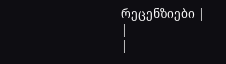რეცენზიები |
|
|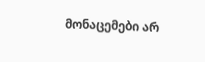მონაცემები არ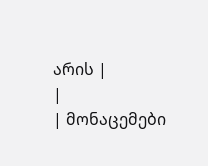არის |
|
| მონაცემები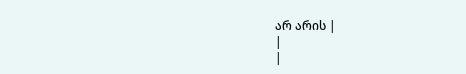არ არის |
|
|